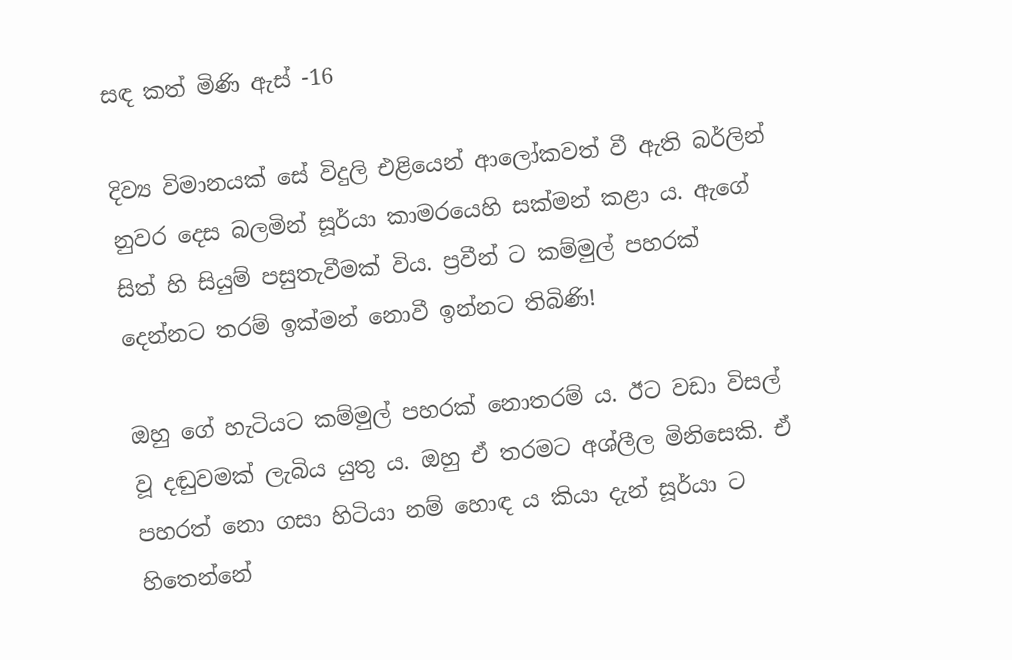සඳ කත් මිණි ඇස් -16

දිව්‍ය විමානයක් සේ විදුලි එළියෙන් ආලෝකවත් වී ඇති බර්ලින් නුවර දෙස බලමින් සූර්යා කාමරයෙහි සක්මන් කළා ය. ඇගේ සිත් හි සියුම් පසුතැවීමක් විය. ප්‍රවීන් ට කම්මුල් පහරක් දෙන්නට තරම් ඉක්මන් නොවී ඉන්නට තිබිණි!

ඔහු ගේ හැටියට කම්මුල් පහරක් නොතරම් ය. ඊට වඩා විසල් වූ දඬුවමක් ලැබිය යුතු ය. ඔහු ඒ තරමට අශ්ලීල මිනිසෙකි. ඒ පහරත් නො ගසා හිටියා නම් හොඳ ය කියා දැන් සූර්යා ට හිතෙන්නේ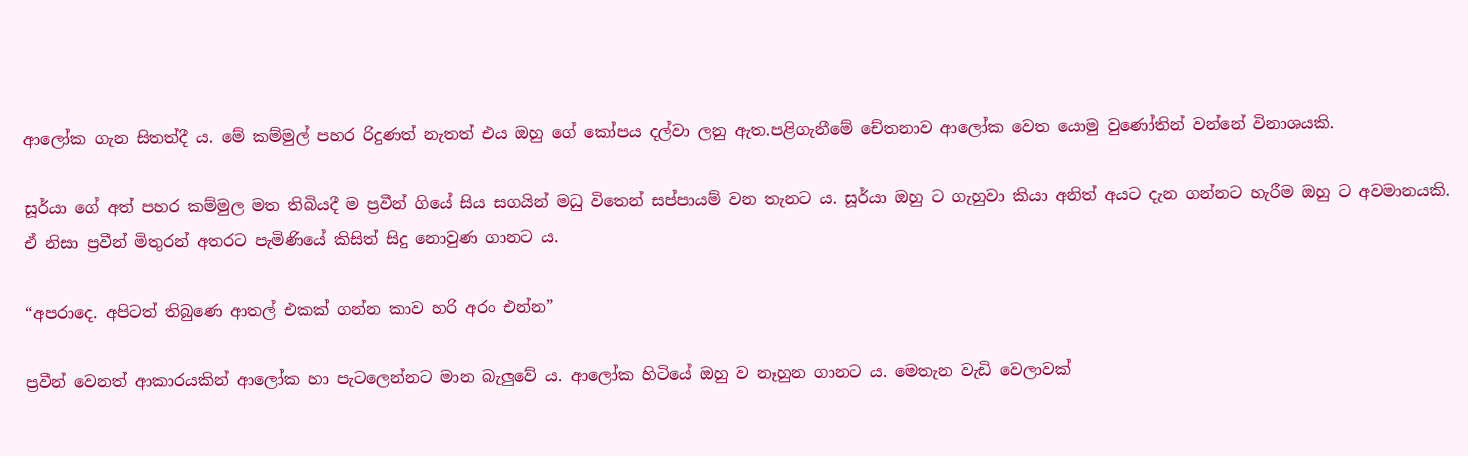ආලෝක ගැන සිතත්දී ය. මේ කම්මුල් පහර රිදුණත් නැතත් එය ඔහු ගේ කෝපය දල්වා ලනු ඇත.පළිගැනීමේ චේතනාව ආලෝක වෙත යොමු වුණෝතින් වන්නේ විනාශයකි.

සූර්යා ගේ අත් පහර කම්මුල මත තිබියදී ම ප්‍රවීන් ගියේ සිය සගයින් මධු විතෙන් සප්පායම් වන තැනට ය. සූර්යා ඔහු ට ගැහුවා කියා අනිත් අයට දැන ගන්නට හැරීම ඔහු ට අවමානයකි. ඒ නිසා ප්‍රවීන් මිතුරන් අතරට පැමිණියේ කිසිත් සිදු නොවුණ ගානට ය.

“අපරාදෙ. අපිටත් තිබුණෙ ආතල් එකක් ගන්න කාව හරි අරං එන්න”

ප්‍රවීන් වෙනත් ආකාරයකින් ආලෝක හා පැටලෙන්නට මාන බැලුවේ ය. ආලෝක හිටියේ ඔහු ව නෑහුන ගානට ය. මෙතැන වැඩි වෙලාවක්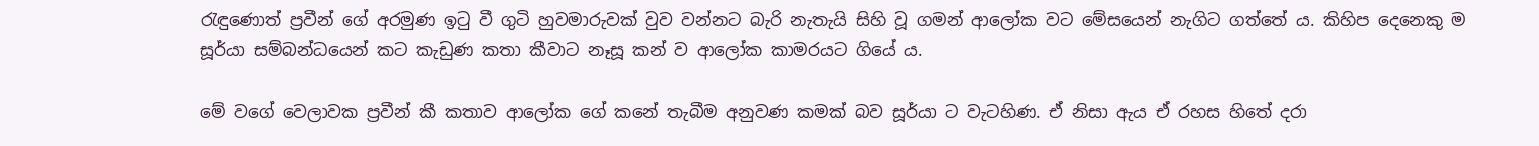රැඳුණොත් ප්‍රවීන් ගේ අරමුණ ඉටු වී ගුටි හුවමාරුවක් වුව වන්නට බැරි නැතැයි සිහි වූ ගමන් ආලෝක වට මේසයෙන් නැගිට ගත්තේ ය. කිහිප දෙනෙකු ම සූර්යා සම්බන්ධයෙන් කට කැඩුණ කතා කීවාට නෑසූ කන් ව ආලෝක කාමරයට ගියේ ය.

මේ වගේ වෙලාවක ප්‍රවීන් කී කතාව ආලෝක ගේ කනේ තැබීම අනුවණ කමක් බව සූර්යා ට වැටහිණ. ඒ නිසා ඇය ඒ රහස හිතේ දරා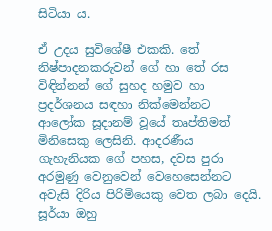සිටියා ය.

ඒ උදය සුවිශේෂී එකකි. තේ නිෂ්පාදනකරුවන් ගේ හා තේ රස විඳින්නන් ගේ සුහද හමුව හා ප්‍රදර්ශනය සඳහා නික්මෙන්නට ආලෝක සූදානම් වූයේ තෘප්තිමත් මිනිසෙකු ලෙසිනි. ආදරණීය ගැහැනියක ගේ පහස, දවස පුරා අරමුණු වෙනුවෙන් වෙහෙසෙන්නට අවැසි දිරිය පිරිමියෙකු වෙත ලබා දෙයි. සූර්යා ඔහු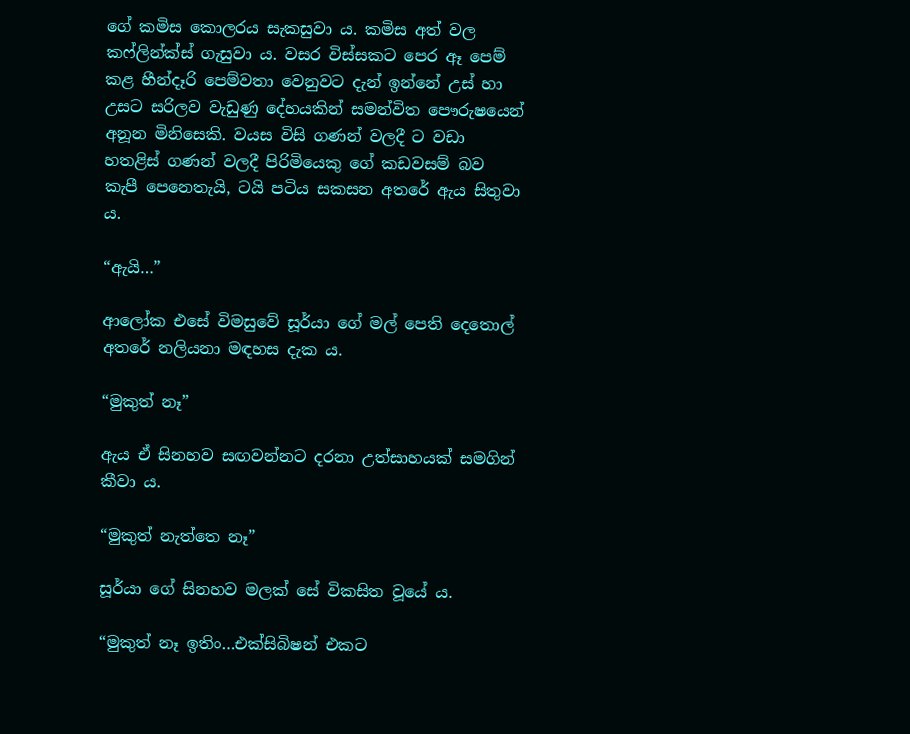ගේ කමිස කොලරය සැකසුවා ය. කමිස අත් වල කෆ්ලින්ක්ස් ගැසුවා ය. වසර විස්සකට පෙර ඈ පෙම් කළ හීන්දෑරි පෙම්වතා වෙනුවට දැන් ඉන්නේ උස් හා උසට සරිලව වැඩුණු දේහයකින් සමන්විත පෞරුෂයෙන් අනූන මිනිසෙකි. වයස විසි ගණන් වලදී ට වඩා හතළිස් ගණන් වලදී පිරිමියෙකු ගේ කඩවසම් බව කැපී පෙනෙතැයි, ටයි පටිය සකසන අතරේ ඇය සිතුවා ය.

“ඇයි…”

ආලෝක එසේ විමසුවේ සූර්යා ගේ මල් පෙති දෙතොල් අතරේ නලියනා මඳහස දැක ය.

“මුකුත් නෑ”

ඇය ඒ සිනහව සඟවන්නට දරනා උත්සාහයක් සමගින් කීවා ය.

“මුකුත් නැත්තෙ නෑ”

සූර්යා ගේ සිනහව මලක් සේ විකසිත වූයේ ය.

“මුකුත් නෑ ඉතිං…එක්සිබිෂන් එකට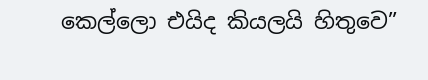කෙල්ලො එයිද කියලයි හිතුවෙ”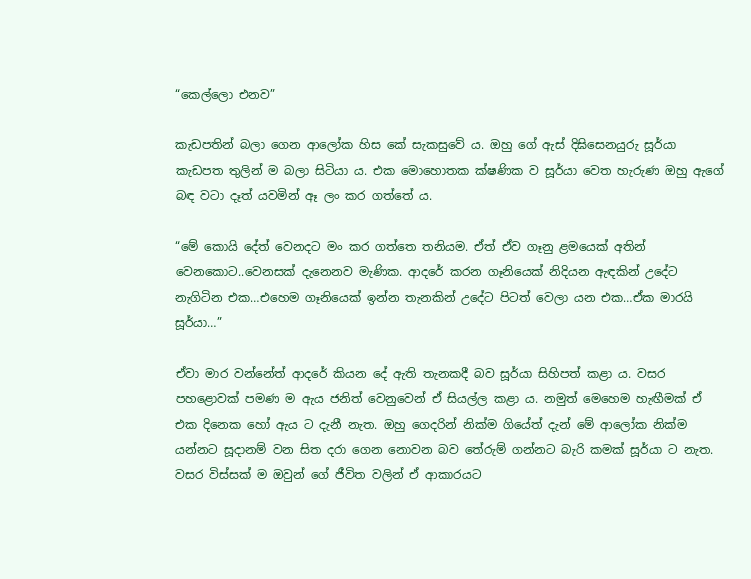“කෙල්ලො එනව”

කැඩපතින් බලා ගෙන ආලෝක හිස කේ සැකසුවේ ය. ඔහු ගේ ඇස් දිඝිසෙනයුරු සූර්යා කැඩපත තුලින් ම බලා සිටියා ය. එක මොහොතක ක්ෂණික ව සූර්යා වෙත හැරුණ ඔහු ඇගේ බඳ වටා දෑත් යවමින් ඈ ලං කර ගත්තේ ය.

“මේ කොයි දේත් වෙනදට මං කර ගත්තෙ තනියම. ඒත් ඒව ගෑනු ළමයෙක් අතින් වෙනකොට..වෙනසක් දැනෙනව මැණික. ආදරේ කරන ගෑනියෙක් නිදියන ඇඳකින් උදේට නැගිටින එක…එහෙම ගෑනියෙක් ඉන්න තැනකින් උදේට පිටත් වෙලා යන එක…ඒක මාරයි සූර්යා…”

ඒවා මාර වන්නේත් ආදරේ කියන දේ ඇති තැනකදී බව සූර්යා සිහිපත් කළා ය. වසර පහළොවක් පමණ ම ඇය ජනිත් වෙනුවෙන් ඒ සියල්ල කළා ය. නමුත් මෙහෙම හැඟීමක් ඒ එක දිනෙක හෝ ඇය ට දැනී නැත. ඔහු ගෙදරින් නික්ම ගියේත් දැන් මේ ආලෝක නික්ම යන්නට සූදානම් වන සිත දරා ගෙන නොවන බව තේරුම් ගන්නට බැරි කමක් සූර්යා ට නැත. වසර විස්සක් ම ඔවුන් ගේ ජීවිත වලින් ඒ ආකාරයට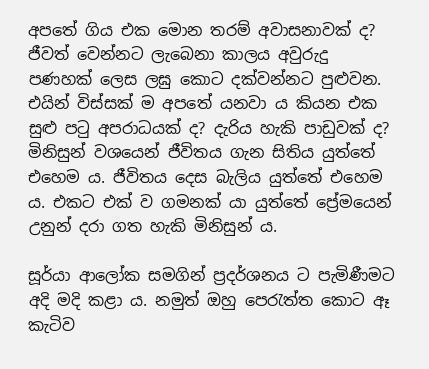අපතේ ගිය එක මොන තරම් අවාසනාවක් ද?  ජීවත් වෙන්නට ලැබෙනා කාලය අවුරුදු පණහක් ලෙස ලඝු කොට දක්වන්නට පුළුවන. එයින් විස්සක් ම අපතේ යනවා ය කියන එක සුළු පටු අපරාධයක් ද? දැරිය හැකි පාඩුවක් ද? මිනිසුන් වශයෙන් ජීවිතය ගැන සිතිය යුත්තේ එහෙම ය. ජීවිතය දෙස බැලිය යුත්තේ එහෙම ය. එකට එක් ව ගමනක් යා යුත්තේ ප්‍රේමයෙන් උනුන් දරා ගත හැකි මිනිසුන් ය.

සූර්යා ආලෝක සමගින් ප්‍රදර්ශනය ට පැමිණීමට අදි මදි කළා ය. නමුත් ඔහු පෙරැත්ත කොට ඈ කැටිව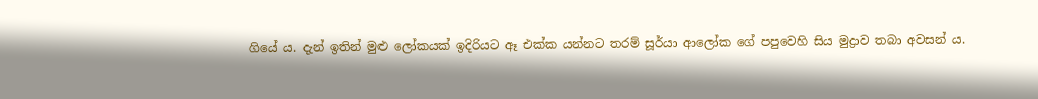ගියේ ය. දැන් ඉතින් මුළු ලෝකයක් ඉදිරියට ඈ එක්ක යන්නට තරම් සූර්යා ආලෝක ගේ පපුවෙහි සිය මුද්‍රාව තබා අවසන් ය.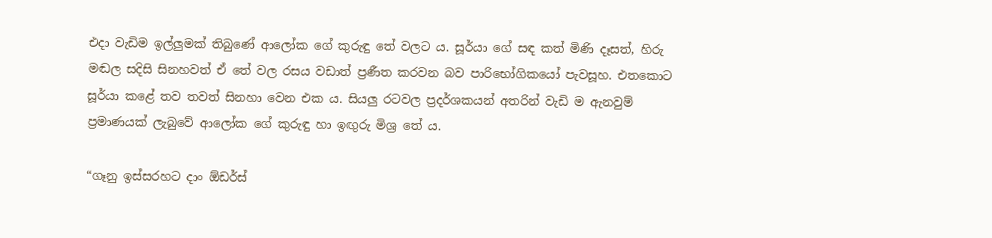එදා වැඩිම ඉල්ලුමක් තිබුණේ ආලෝක ගේ කුරුඳු තේ වලට ය. සූර්යා ගේ සඳ කත් මිණි දෑසත්, හිරු මඬල සදිසි සිනහවත් ඒ තේ වල රසය වඩාත් ප්‍රණීත කරවන බව පාරිභෝගිකයෝ පැවසූහ. එතකොට සූර්යා කළේ තව තවත් සිනහා වෙන එක ය. සියලු රටවල ප්‍රදර්ශකයන් අතරින් වැඩි ම ඇනවුම් ප්‍රමාණයක් ලැබුවේ ආලෝක ගේ කුරුඳු හා ඉඟුරු මිශ්‍ර තේ ය.

“ගෑනු ඉස්සරහට දාං ඕඩර්ස්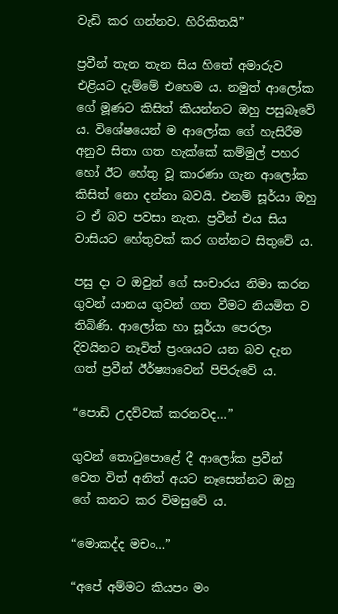වැඩි කර ගන්නව. හිරිකිතයි”

ප්‍රවීන් තැන තැන සිය හිතේ අමාරුව එළියට දැම්මේ එහෙම ය. නමුත් ආලෝක ගේ මූණට කිසිත් කියන්නට ඔහු පසුබෑවේ ය. විශේෂයෙන් ම ආලෝක ගේ හැසිරීම අනුව සිතා ගත හැක්කේ කම්මුල් පහර හෝ ඊට හේතු වූ කාරණා ගැන ආලෝක කිසිත් නො දන්නා බවයි. එනම් සූර්යා ඔහු ට ඒ බව පවසා නැත. ප්‍රවීන් එය සිය වාසියට හේතුවක් කර ගන්නට සිතුවේ ය.

පසු දා ට ඔවුන් ගේ සංචාරය නිමා කරන ගුවන් යානය ගුවන් ගත වීමට නියමිත ව තිබිණි. ආලෝක හා සූර්යා පෙරලා දිවයිනට නෑවිත් ප්‍රංශයට යන බව දැන ගත් ප්‍රවීන් ඊර්ෂ්‍යාවෙන් පිපිරුවේ ය.

“පොඩි උදව්වක් කරනවද…”

ගුවන් තොටුපොළේ දී ආලෝක ප්‍රවීන් වෙත විත් අනිත් අයට නෑසෙන්නට ඔහු ගේ කනට කර විමසුවේ ය.

“මොකද්ද මචං…”

“අපේ අම්මට කියපං මං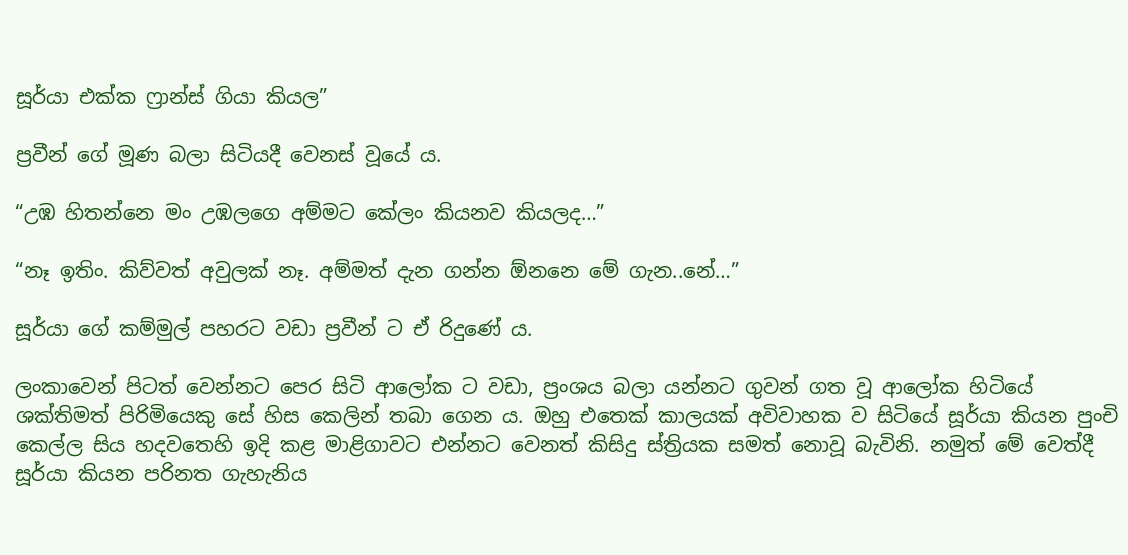සූර්යා එක්ක ෆ්‍රාන්ස් ගියා කියල”

ප්‍රවීන් ගේ මූණ බලා සිටියදී වෙනස් වූයේ ය.

“උඹ හිතන්නෙ මං උඹලගෙ අම්මට කේලං කියනව කියලද…”

“නෑ ඉතිං. කිව්වත් අවුලක් නෑ. අම්මත් දැන ගන්න ඕනනෙ මේ ගැන..නේ…”

සූර්යා ගේ කම්මුල් පහරට වඩා ප්‍රවීන් ට ඒ රිදුණේ ය.

ලංකාවෙන් පිටත් වෙන්නට පෙර සිටි ආලෝක ට වඩා, ප්‍රංශය බලා යන්නට ගුවන් ගත වූ ආලෝක හිටියේ ශක්තිමත් පිරිමියෙකු සේ හිස කෙලින් තබා ගෙන ය. ඔහු එතෙක් කාලයක් අවිවාහක ව සිටියේ සූර්යා කියන පුංචි කෙල්ල සිය හදවතෙහි ඉදි කළ මාළිගාවට එන්නට වෙනත් කිසිදු ස්ත්‍රියක සමත් නොවූ බැවිනි. නමුත් මේ වෙත්දී සූර්යා කියන පරිනත ගැහැනිය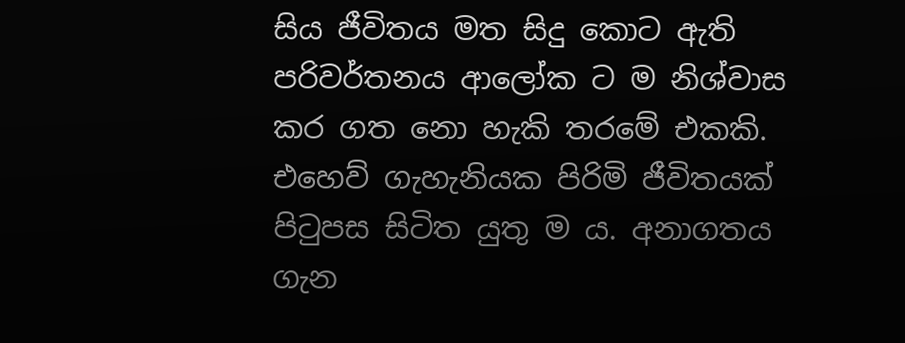සිය ජීවිතය මත සිදු කොට ඇති පරිවර්තනය ආලෝක ට ම නිශ්වාස කර ගත නො හැකි තරමේ එකකි. එහෙව් ගැහැනියක පිරිමි ජීවිතයක් පිටුපස සිටිත යුතු ම ය. අනාගතය ගැන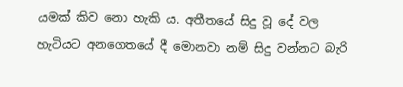යමක් කිව නො හැකි ය. අතීතයේ සිදු වූ දේ වල හැටියට අනගෙතයේ දී මොනවා නම් සිදු වන්නට බැරි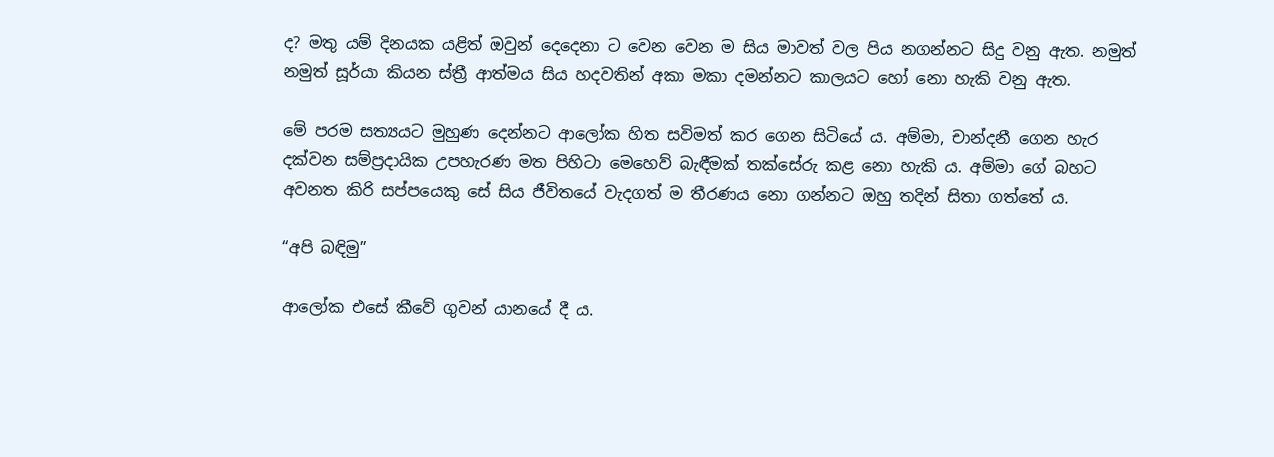ද? මතු යම් දිනයක යළිත් ඔවුන් දෙදෙනා ට වෙන වෙන ම සිය මාවත් වල පිය නගන්නට සිදු වනු ඇත. නමුත් නමුත් සූර්යා කියන ස්ත්‍රී ආත්මය සිය හදවතින් අකා මකා දමන්නට කාලයට හෝ නො හැකි වනු ඇත.

මේ පරම සත්‍යයට මුහුණ දෙන්නට ආලෝක හිත සවිමත් කර ගෙන සිටියේ ය. අම්මා, චාන්දනී ගෙන හැර දක්වන සම්ප්‍රදායික උපහැරණ මත පිහිටා මෙහෙව් බැඳීමක් තක්සේරු කළ නො හැකි ය. අම්මා ගේ බහට අවනත කිරි සප්පයෙකු සේ සිය ජීවිතයේ වැදගත් ම තීරණය නො ගන්නට ඔහු තදින් සිතා ගත්තේ ය.

“අපි බඳිමු”

ආලෝක එසේ කීවේ ගුවන් යානයේ දී ය.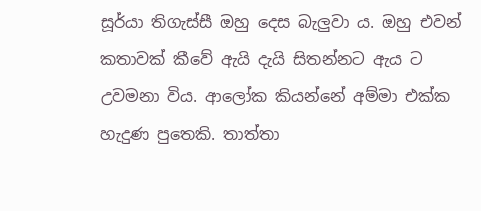සූර්යා තිගැස්සී ඔහු දෙස බැලුවා ය. ඔහු එවන් කතාවක් කීවේ ඇයි දැයි සිතන්නට ඇය ට උවමනා විය. ආලෝක කියන්නේ අම්මා එක්ක හැදුණ පුතෙකි. තාත්තා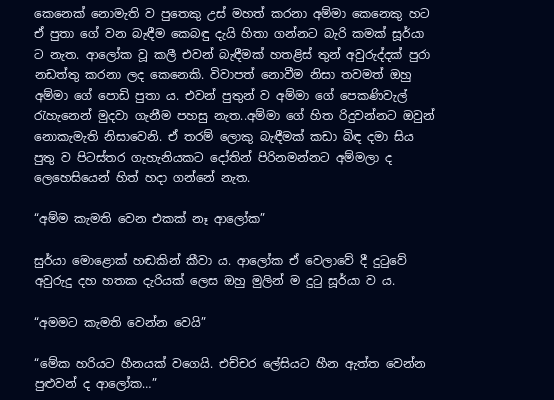කෙනෙක් නොමැති ව පුතෙකු උස් මහත් කරනා අම්මා කෙනෙකු හට ඒ පුතා ගේ වන බැඳීම කෙබඳු දැයි හිතා ගන්නට බැරි කමක් සූර්යා ට නැත. ආලෝක වූ කලී එවන් බැඳීමක් හතළිස් තුන් අවුරුද්දක් පුරා නඩත්තු කරනා ලද කෙනෙකි. විවාපත් නොවීම නිසා තවමත් ඔහු අම්මා ගේ පොඩි පුතා ය. එවන් පුතුන් ව අම්මා ගේ පෙකණිවැල් රැහැනෙන් මුදවා ගැනීම පහසු නැත..අම්මා ගේ හිත රිදුවන්නට ඔවුන් නොකැමැති නිසාවෙනි. ඒ තරම් ලොකු බැඳීමක් කඩා බිඳ දමා සිය පුතු ව පිටස්තර ගැහැනියකට දෝතින් පිරිනමන්නට අම්මලා ද ලෙහෙසියෙන් හිත් හදා ගන්නේ නැත.

“අම්ම කැමති වෙන එකක් නෑ ආලෝක”

සුර්යා මොළොක් හඬකින් කීවා ය. ආලෝක ඒ වෙලාවේ දී දුටුවේ අවුරුදු දහ හතක දැරියක් ලෙස ඔහු මුලින් ම දුටු සූර්යා ව ය.

“අමමට කැමති වෙන්න වෙයි”

“මේක හරියට හීනයක් වගෙයි. එච්චර ලේසියට හීන ඇත්ත වෙන්න පුළුවන් ද ආලෝක…”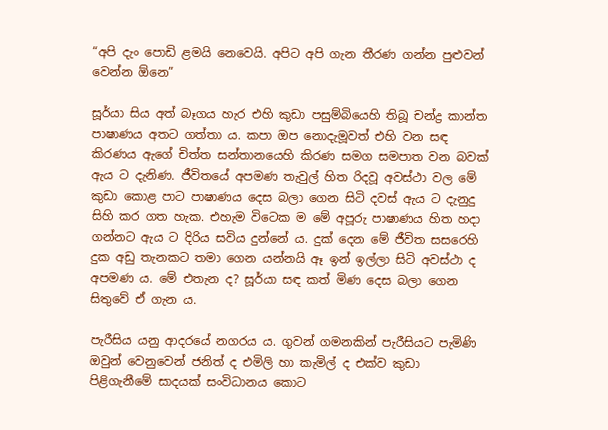“අපි දැං පොඩි ළමයි නෙවෙයි. අපිට අපි ගැන තීරණ ගන්න පුළුවන් වෙන්න ඕනෙ”

සූර්යා සිය අත් බෑගය හැර එහි කුඩා පසුම්බියෙහි තිබූ චන්ද්‍ර කාන්ත පාෂාණය අතට ගත්තා ය. කපා ඔප නොදැමූවත් එහි වන සඳ කිරණය ඇගේ චිත්ත සන්තානයෙහි කිරණ සමග සමපාත වන බවක් ඇය ට දැනිණ. ජීවිතයේ අපමණ තැවුල් හිත රිදවූ අවස්ථා වල මේ කුඩා කොළ පාට පාෂාණය දෙස බලා ගෙන සිටි දවස් ඇය ට දැනුදු සිහි කර ගත හැක. එහැම විටෙක ම මේ අපූරු පාෂාණය හිත හදා ගන්නට ඇය ට දිරිය සවිය දුන්නේ ය. දුක් දෙන මේ ජීවිත සසරෙහි දුක අඩු තැනකට තමා ගෙන යන්නයි ඈ ඉන් ඉල්ලා සිටි අවස්ථා ද අපමණ ය. මේ එතැන ද? සූර්යා සඳ කත් මිණ දෙස බලා ගෙන සිතුවේ ඒ ගැන ය.

පැරීසිය යනු ආදරයේ නගරය ය. ගුවන් ගමනකින් පැරීසියට පැමිණි ඔවුන් වෙනුවෙන් ජනිත් ද එමිලි හා කැමිල් ද එක්ව කුඩා පිළිගැනීමේ සාදයක් සංවිධානය කොට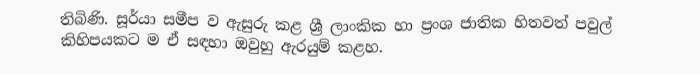තිබිණි. සූර්යා සමීප ව ඇසුරු කළ ශ්‍රී ලාංකික හා ප්‍රංශ ජාතික හිතවත් පවුල් කිහිපයකට ම ඒ සඳහා ඔවුහු ඇරයුම් කළහ.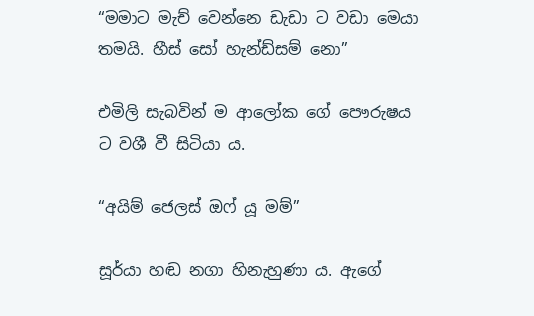“මමාට මැච් වෙන්නෙ ඩැඩා ට වඩා මෙයා තමයි. හීස් සෝ හැන්ඩ්සම් නො”

එමිලි සැබවින් ම ආලෝක ගේ පෞරුෂය ට වශී වී සිටියා ය.

“අයිම් ජෙලස් ඔෆ් යූ මම්”

සූර්යා හඬ නගා හිනැහුණා ය. ඇගේ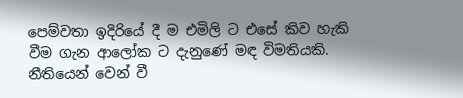පෙම්වතා ඉදිරියේ දී ම එමිලි ට එසේ කිව හැකි වීම ගැන ආලෝක ට දැනුණේ මඳ විමතියකි. නීතියෙන් වෙන් වී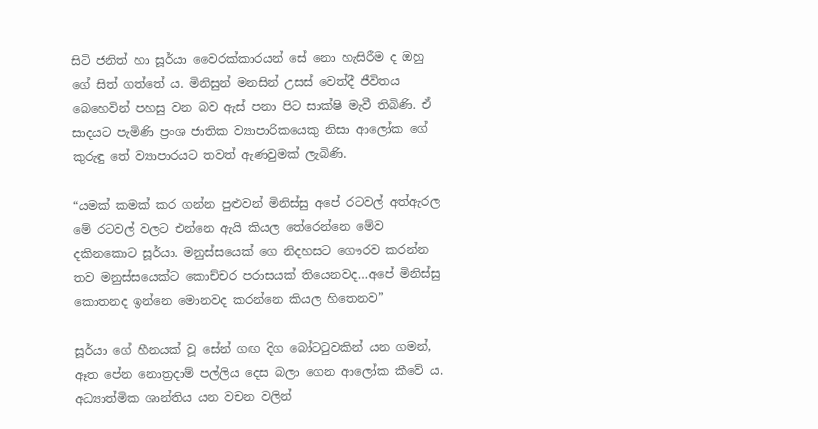සිටි ජනිත් හා සූර්යා වෛරක්කාරයන් සේ නො හැසිරීම ද ඔහු ගේ සිත් ගත්තේ ය. මිනිසුන් මනසින් උසස් වෙත්දී ජීවිතය බෙහෙවින් පහසු වන බව ඇස් පනා පිට සාක්ෂි මැවී තිබිණි. ඒ සාදයට පැමිණි ප්‍රංශ ජාතික ව්‍යාපාරිකයෙකු නිසා ආලෝක ගේ කුරුඳු තේ ව්‍යාපාරයට තවත් ඇණවුමක් ලැබිණි.

“යමක් කමක් කර ගන්න පුළුවන් මිනිස්සු අපේ රටවල් අත්ඇරල මේ රටවල් වලට එන්නෙ ඇයි කියල තේරෙන්නෙ මේව දකිනකොට සූර්යා. මනුස්සයෙක් ගෙ නිදහසට ගෞරව කරන්න තව මනුස්සයෙක්ට කොච්චර පරාසයක් තියෙනවද…අපේ මිනිස්සු කොතනද ඉන්නෙ මොනවද කරන්නෙ කියල හිතෙනව”

සූර්යා ගේ හීනයක් වූ සේන් ගඟ දිග බෝටටුවකින් යන ගමන්, ඈත පේන නොත්‍රදාම් පල්ලිය දෙස බලා ගෙන ආලෝක කීවේ ය. අධ්‍යාත්මික ශාන්තිය යන වචන වලින්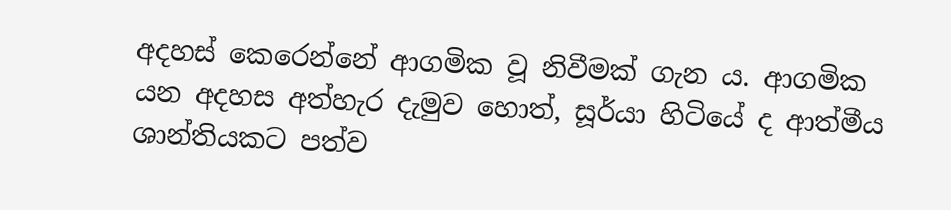අදහස් කෙරෙන්නේ ආගමික වූ නිවීමක් ගැන ය. ආගමික යන අදහස අත්හැර දැමුව හොත්, සූර්යා හිටියේ ද ආත්මීය ශාන්තියකට පත්ව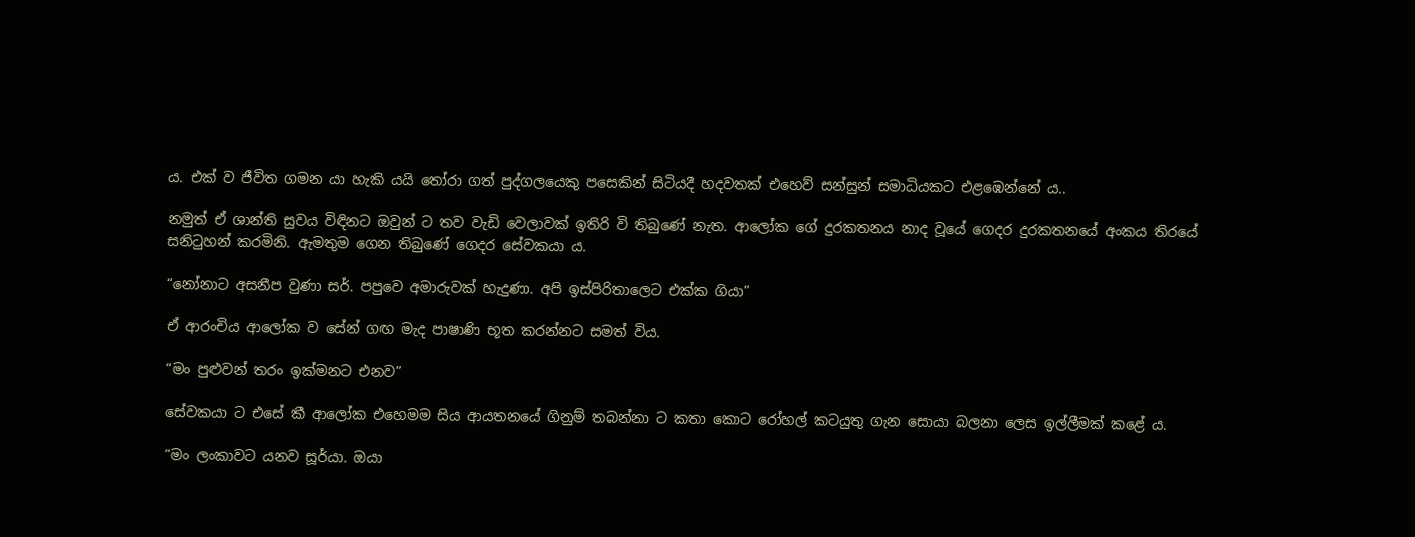ය. එක් ව ජීවිත ගමන යා හැකි යයි තෝරා ගත් පුද්ගලයෙකු පසෙකින් සිටියදී හදවතක් එහෙව් සන්සුන් සමාධියකට එළඹෙන්නේ ය..

නමුත් ඒ ශාන්ති සුවය විඳිනට ඔවුන් ට තව වැඩි වෙලාවක් ඉතිරි වි තිබුණේ නැත. ආලෝක ගේ දුරකතනය නාද වූයේ ගෙදර දුරකතනයේ අංකය තිරයේ සනිටුහන් කරමිනි. ඇමතුම ගෙන තිබුණේ ගෙදර සේවකයා ය.

“නෝනාට අසනීප වුණා සර්. පපුවෙ අමාරුවක් හැදුණා. අපි ඉස්පිරිතාලෙට එක්ක ගියා”

ඒ ආරංචිය ආලෝක ව සේන් ගඟ මැද පාෂාණි භූත කරන්නට සමත් විය.

“මං පුළුවන් තරං ඉක්මනට එනව”

සේවකයා ට එසේ කී ආලෝක එහෙමම සිය ආයතනයේ ගිනුම් තබන්නා ට කතා කොට රෝහල් කටයුතු ගැන සොයා බලනා ලෙස ඉල්ලීමක් කළේ ය.

“මං ලංකාවට යනව සූර්යා. ඔයා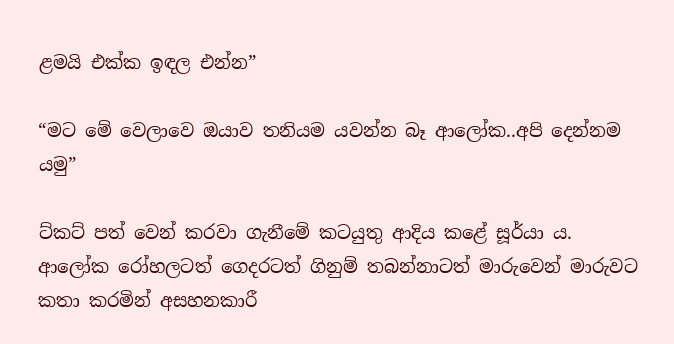ළමයි එක්ක ඉඳල එන්න”

“මට මේ වෙලාවෙ ඔයාව තනියම යවන්න බෑ ආලෝක..අපි දෙන්නම යමු”

ට්කට් පත් වෙන් කරවා ගැනීමේ කටයුතු ආදිය කළේ සූර්යා ය. ආලෝක රෝහලටත් ගෙදරටත් ගිනුම් තබන්නාටත් මාරුවෙන් මාරුවට කතා කරමින් අසහනකාරී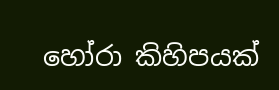හෝරා කිහිපයක්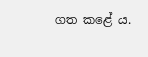ගත කළේ ය.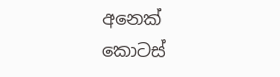අනෙක් කොටස්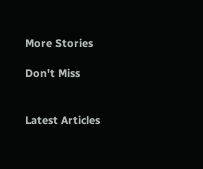More Stories

Don't Miss


Latest Articles